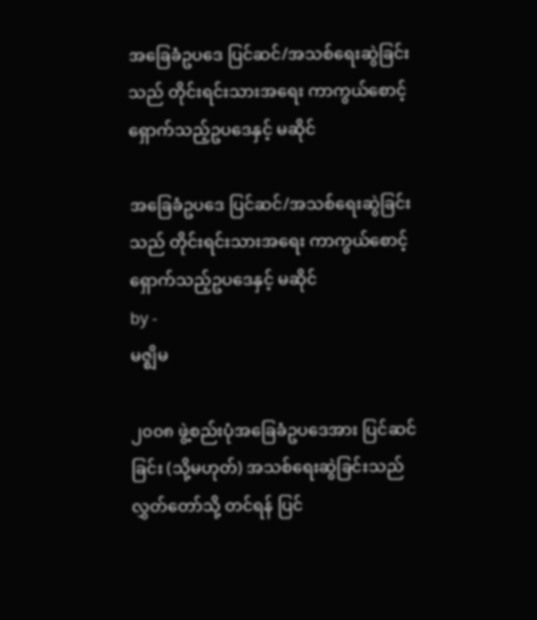အခြေခံဥပဒေ ပြင်ဆင်/အသစ်ရေးဆွဲခြင်းသည် တိုင်းရင်းသားအရေး ကာကွယ်စောင့်ရှောက်သည့်ဥပဒေနှင့် မဆိုင်

အခြေခံဥပဒေ ပြင်ဆင်/အသစ်ရေးဆွဲခြင်းသည် တိုင်းရင်းသားအရေး ကာကွယ်စောင့်ရှောက်သည့်ဥပဒေနှင့် မဆိုင်
by -
မဇ္ဈိမ

၂၀၀၈ ဖွဲ့စည်းပုံအခြေခံဥပဒေအား ပြင်ဆင်ခြင်း (သို့မဟုတ်) အသစ်ရေးဆွဲခြင်းသည် လွှတ်တော်သို့ တင်ရန် ပြင်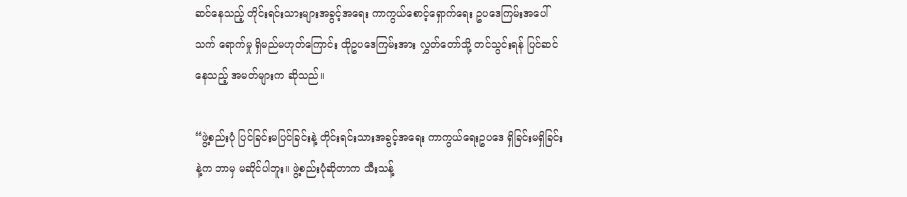ဆင်နေသည့် တိုင်းရင်းသားများအခွင့်အရေး ကာကွယ်စောင့်ရှောက်ရေး ဥပဒေကြမ်းအပေါ် သက် ရောက်မှု ရှိမည်မဟုတ်ကြောင်း ထိုဥပဒေကြမ်းအား လွှတ်တော်သို့ တင်သွင်းရန် ပြင်ဆင်နေသည့် အမတ်များက ဆိုသည်။

“ဖွဲ့စည်းပုံ ပြင်ခြင်းမပြင်ခြင်းနဲ့ တိုင်းရင်းသားအခွင့်အရေး ကာကွယ်ရေးဥပဒေ ရှိခြင်းမရှိခြင်းနဲ့က ဘာမှ မဆိုင်ပါဘူး။ ဖွဲ့စည်းပုံဆိုတာက သီးသန့်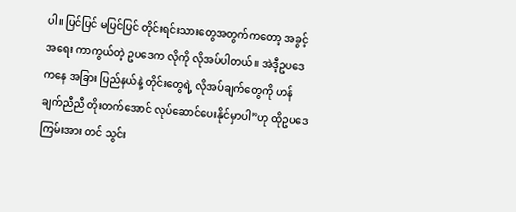ပါ။ ပြင်ပြင် မပြင်ပြင် တိုင်းရင်းသားတွေအတွက်ကတော့ အခွင့်အရေး ကာကွယ်တဲ့ ဥပဒေက လိုကို လိုအပ်ပါတယ်။ အဲဒီ့ဥပဒေကနေ အခြား ပြည်နယ်နဲ့ တိုင်းတွေရဲ့ လိုအပ်ချက်တွေကို ဟန်ချက်ညီညီ တိုးတက်အောင် လုပ်ဆောင်ပေးနိုင်မှာပါ”ဟု ထိုဥပဒေကြမ်းအား တင် သွင်း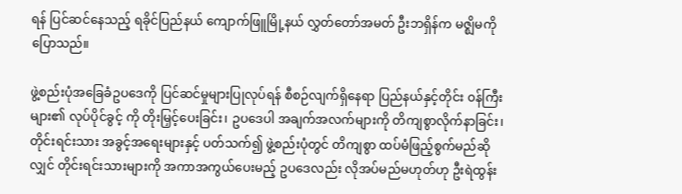ရန် ပြင်ဆင်နေသည့် ရခိုင်ပြည်နယ် ကျောက်ဖြူမြို့နယ် လွှတ်တော်အမတ် ဦးဘရှိန်က မဇ္ဈိမကို ပြောသည်။

ဖွဲ့စည်းပုံအခြေခံဥပဒေကို ပြင်ဆင်မှုများပြုလုပ်ရန် စီစဉ်လျက်ရှိနေရာ ပြည်နယ်နှင့်တိုင်း ၀န်ကြီးများ၏ လုပ်ပိုင်ခွင့် ကို တိုးမြှင့်ပေးခြင်း၊ ဥပဒေပါ အချက်အလက်များကို တိကျစွာလိုက်နာခြင်း၊ တိုင်းရင်းသား အခွင့်အရေးများနှင့် ပတ်သက်၍ ဖွဲ့စည်းပုံတွင် တိကျစွာ ထပ်မံဖြည့်စွက်မည်ဆိုလျှင် တိုင်းရင်းသားများကို အကာအကွယ်ပေးမည့် ဥပဒေလည်း လိုအပ်မည်မဟုတ်ဟု ဦးရဲထွန်း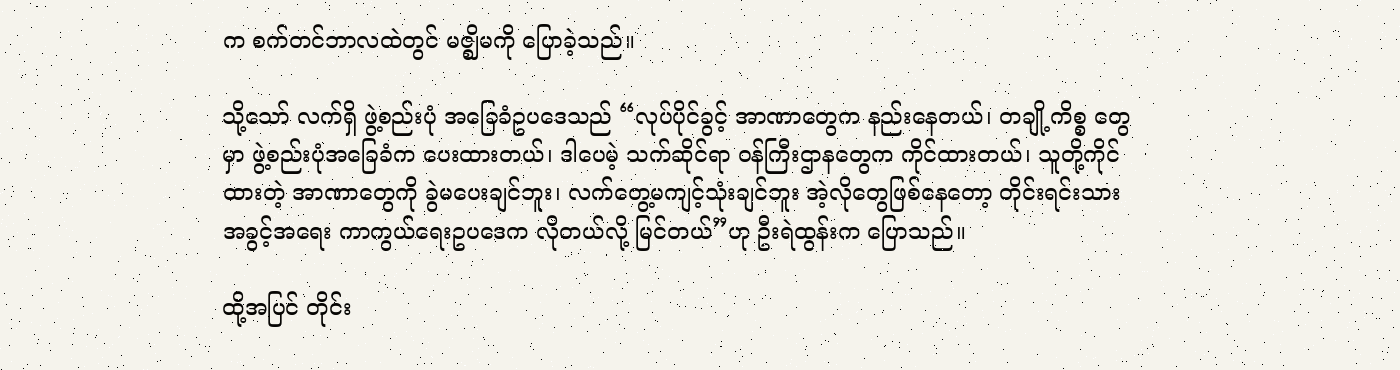က စက်တင်ဘာလထဲတွင် မဇ္ဈိမကို ပြောခဲ့သည်။

သို့သော် လက်ရှိ ဖွဲ့စည်းပုံ အခြေခံဥပဒေသည် “လုပ်ပိုင်ခွင့် အာဏာတွေက နည်းနေတယ်၊ တချို့ကိစ္စ တွေမှာ ဖွဲ့စည်းပုံအခြေခံက ပေးထားတယ်၊ ဒါပေမဲ့ သက်ဆိုင်ရာ ၀န်ကြီးဌာနတွေက ကိုင်ထားတယ်၊ သူတို့ကိုင်ထားတဲ့ အာဏာတွေကို ခွဲမပေးချင်ဘူး၊ လက်တွေ့မကျင့်သုံးချင်ဘူး အဲ့လိုတွေဖြစ်နေတော့ တိုင်းရင်းသားအခွင့်အရေး ကာကွယ်ရေးဥပဒေက လိုတယ်လို့ မြင်တယ်”ဟု ဦးရဲထွန်းက ပြောသည်။

ထို့အပြင် တိုင်း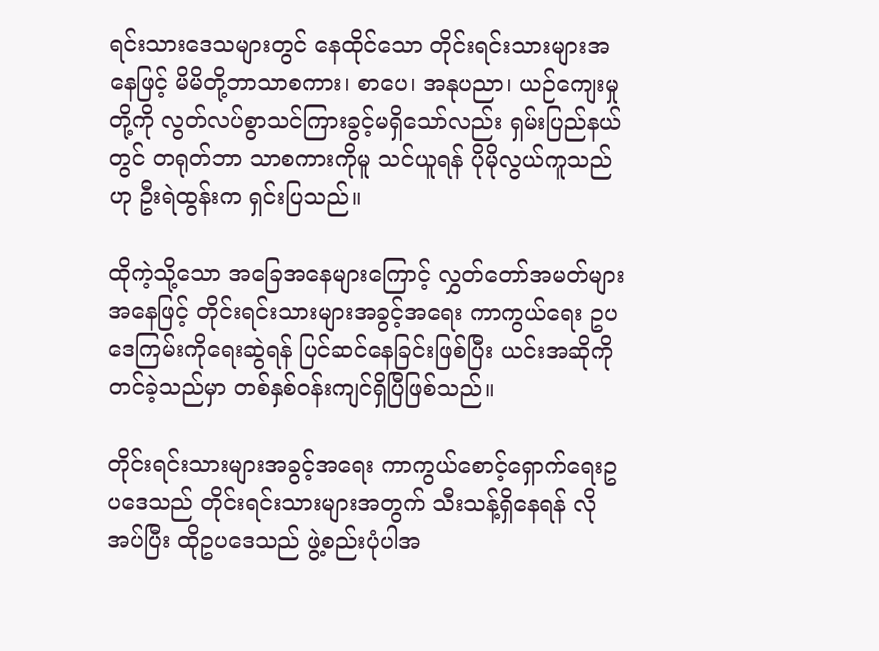ရင်းသားဒေသများတွင် နေထိုင်သော တိုင်းရင်းသားများအနေဖြင့် မိမိတို့ဘာသာစကား၊ စာပေ၊ အနုပညာ၊ ယဉ်ကျေးမှုတို့ကို လွတ်လပ်စွာသင်ကြားခွင့်မရှိသော်လည်း ရှမ်းပြည်နယ်တွင် တရုတ်ဘာ သာစကားကိုမူ သင်ယူရန် ပိုမိုလွယ်ကူသည်ဟု ဦးရဲထွန်းက ရှင်းပြသည်။

ထိုကဲ့သို့သော အခြေအနေများကြောင့် လွှတ်တော်အမတ်များအနေဖြင့် တိုင်းရင်းသားများအခွင့်အရေး ကာကွယ်ရေး ဥပဒေကြမ်းကိုရေးဆွဲရန် ပြင်ဆင်နေခြင်းဖြစ်ပြီး ယင်းအဆိုကို တင်ခဲ့သည်မှာ တစ်နှစ်ဝန်းကျင်ရှိပြီဖြစ်သည်။

တိုင်းရင်းသားများအခွင့်အရေး ကာကွယ်စောင့်ရှောက်ရေးဥပဒေသည် တိုင်းရင်းသားများအတွက် သီးသန့်ရှိနေရန် လိုအပ်ပြီး ထိုဥပဒေသည် ဖွဲ့စည်းပုံပါအ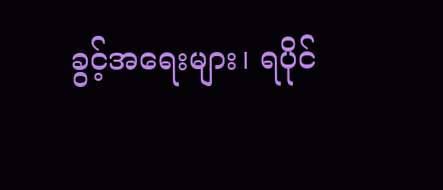ခွင့်အရေးများ၊ ရပိုင်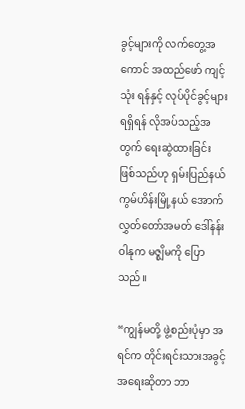ခွင့်များကို လက်တွေ့အကောင် အထည်ဖော် ကျင့်သုံး ရန်နှင့် လုပ်ပိုင်ခွင့်များ ရရှိရန် လိုအပ်သည့်အတွက် ရေးဆွဲထားခြင်း ဖြစ်သည်ဟု ရှမ်းပြည်နယ် ကွမ်ဟိန်းမြို့နယ် အောက်လွှတ်တော်အမတ် ဒေါ်နန်းဝါနုက မဇ္စျိမကို ပြောသည်။

“ကျွန်မတို့ ဖွဲ့စည်းပုံမှာ အရင်က တိုင်းရင်းသားအခွင့်အရေးဆိုတာ ဘာ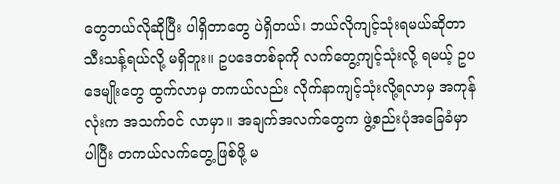တွေဘယ်လိုဆိုပြီး ပါရှိတာတွေ ပဲရှိတယ်၊ ဘယ်လိုကျင့်သုံးရမယ်ဆိုတာ သီးသန့်ရယ်လို့ မရှိဘူး။ ဥပဒေတစ်ခုကို လက်တွေ့ကျင့်သုံးလို့ ရမယ့် ဥပဒေမျိုးတွေ ထွက်လာမှ တကယ်လည်း လိုက်နာကျင့်သုံးလို့ရလာမှ အကုန်လုံးက အသက်ဝင် လာမှာ။ အချက်အလက်တွေက ဖွဲ့စည်းပုံအခြေခံမှာပါပြီး တကယ်လက်တွေ့ဖြစ်ဖို့ မ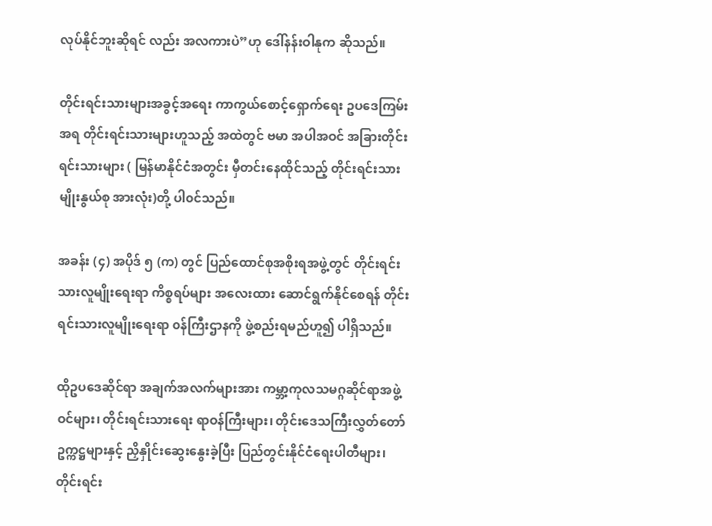လုပ်နိုင်ဘူးဆိုရင် လည်း အလကားပဲ”ဟု ဒေါ်နန်းဝါနုက ဆိုသည်။

တိုင်းရင်းသားများအခွင့်အရေး ကာကွယ်စောင့်ရှောက်ရေး ဥပဒေကြမ်းအရ တိုင်းရင်းသားများဟူသည့် အထဲတွင် ဗမာ အပါအဝင် အခြားတိုင်းရင်းသားများ ( မြန်မာနိုင်ငံအတွင်း မှီတင်းနေထိုင်သည့် တိုင်းရင်းသားမျိုးနွယ်စု အားလုံး)တို့ ပါ၀င်သည်။

အခန်း (၄) အပိုဒ် ၅ (က) တွင် ပြည်ထောင်စုအစိုးရအဖွဲ့တွင် တိုင်းရင်းသားလူမျိုးရေးရာ ကိစ္စရပ်များ အလေးထား ဆောင်ရွက်နိုင်စေရန် တိုင်းရင်းသားလူမျိုးရေးရာ ၀န်ကြီးဌာနကို ဖွဲ့စည်းရမည်ဟူ၍ ပါရှိသည်။

ထိုဥပဒေဆိုင်ရာ အချက်အလက်များအား ကမ္ဘာ့ကုလသမဂ္ဂဆိုင်ရာအဖွဲ့ဝင်များ၊ တိုင်းရင်းသားရေး ရာဝန်ကြီးများ၊ တိုင်းဒေသကြီးလွှတ်တော်ဥက္ကဋ္ဌများနှင့် ညှိနှိုင်းဆွေးနွေးခဲ့ပြီး ပြည်တွင်းနိုင်ငံရေးပါတီများ၊ တိုင်းရင်း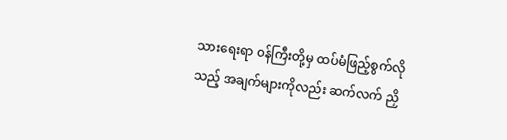သားရေးရာ ၀န်ကြီးတို့မှ ထပ်မံဖြည့်စွက်လိုသည့် အချက်များကိုလည်း ဆက်လက် ညှိ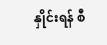နှိုင်းရန် စီ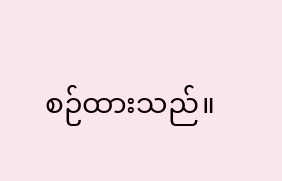စဉ်ထားသည်။